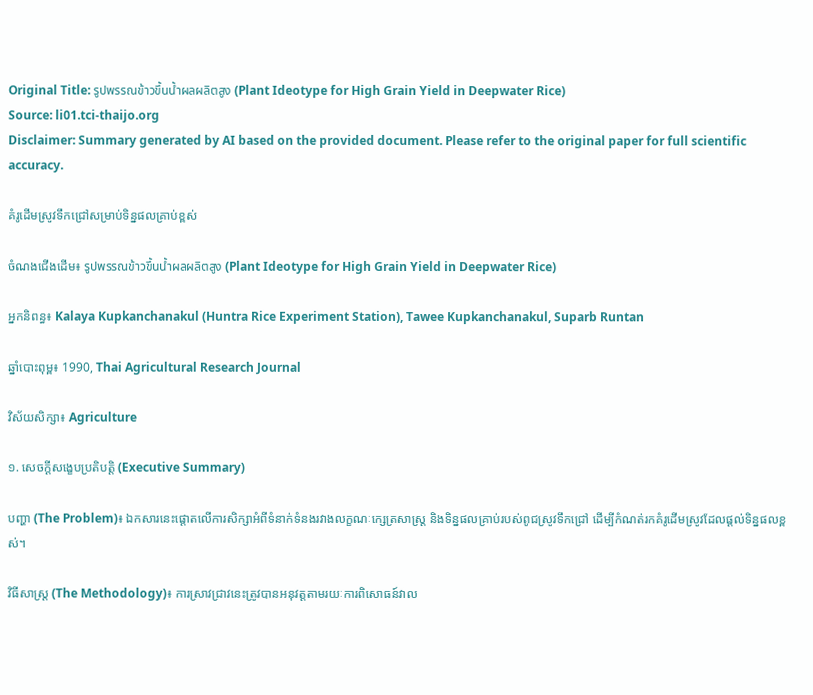Original Title: รูปพรรณข้าวขึ้นน้ำผลผลิตสูง (Plant Ideotype for High Grain Yield in Deepwater Rice)
Source: li01.tci-thaijo.org
Disclaimer: Summary generated by AI based on the provided document. Please refer to the original paper for full scientific accuracy.

គំរូដើមស្រូវទឹកជ្រៅសម្រាប់ទិន្នផលគ្រាប់ខ្ពស់

ចំណងជើងដើម៖ รูปพรรณข้าวขึ้นน้ำผลผลิตสูง (Plant Ideotype for High Grain Yield in Deepwater Rice)

អ្នកនិពន្ធ៖ Kalaya Kupkanchanakul (Huntra Rice Experiment Station), Tawee Kupkanchanakul, Suparb Runtan

ឆ្នាំបោះពុម្ព៖ 1990, Thai Agricultural Research Journal

វិស័យសិក្សា៖ Agriculture

១. សេចក្តីសង្ខេបប្រតិបត្តិ (Executive Summary)

បញ្ហា (The Problem)៖ ឯកសារនេះផ្តោតលើការសិក្សាអំពីទំនាក់ទំនងរវាងលក្ខណៈក្សេត្រសាស្ត្រ និងទិន្នផលគ្រាប់របស់ពូជស្រូវទឹកជ្រៅ ដើម្បីកំណត់រកគំរូដើមស្រូវដែលផ្តល់ទិន្នផលខ្ពស់។

វិធីសាស្ត្រ (The Methodology)៖ ការស្រាវជ្រាវនេះត្រូវបានអនុវត្តតាមរយៈការពិសោធន៍វាល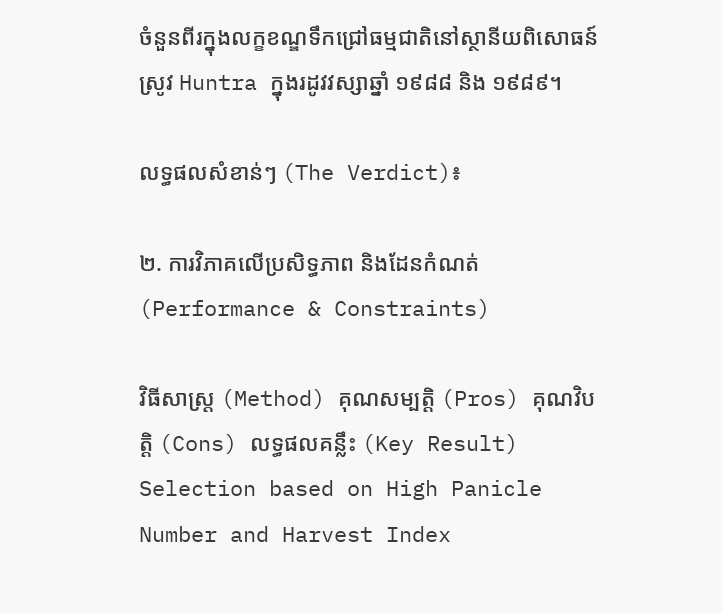ចំនួនពីរក្នុងលក្ខខណ្ឌទឹកជ្រៅធម្មជាតិនៅស្ថានីយពិសោធន៍ស្រូវ Huntra ក្នុងរដូវវស្សាឆ្នាំ ១៩៨៨ និង ១៩៨៩។

លទ្ធផលសំខាន់ៗ (The Verdict)៖

២. ការវិភាគលើប្រសិទ្ធភាព និងដែនកំណត់ (Performance & Constraints)

វិធីសាស្ត្រ (Method) គុណសម្បត្តិ (Pros) គុណវិបត្តិ (Cons) លទ្ធផលគន្លឹះ (Key Result)
Selection based on High Panicle Number and Harvest Index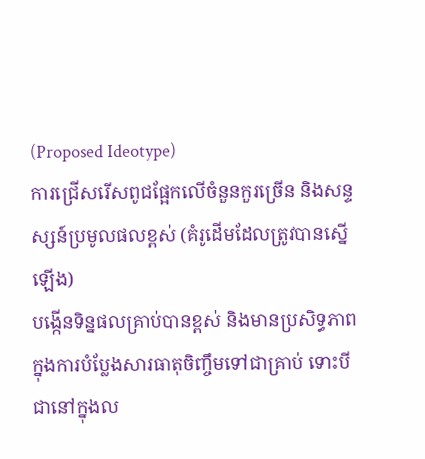(Proposed Ideotype)
ការជ្រើសរើសពូជផ្អែកលើចំនួនកួរច្រើន និងសន្ទស្សន៍ប្រមូលផលខ្ពស់ (គំរូដើមដែលត្រូវបានស្នើឡើង)
បង្កើនទិន្នផលគ្រាប់បានខ្ពស់ និងមានប្រសិទ្ធភាពក្នុងការបំប្លែងសារធាតុចិញ្ចឹមទៅជាគ្រាប់ ទោះបីជានៅក្នុងល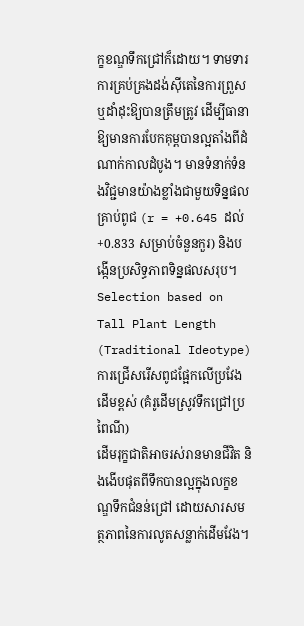ក្ខខណ្ឌទឹកជ្រៅក៏ដោយ។ ទាមទារការគ្រប់គ្រងដង់ស៊ីតេនៃការព្រួស ឬដាំដុះឱ្យបានត្រឹមត្រូវ ដើម្បីធានាឱ្យមានការបែកគុម្ពបានល្អតាំងពីដំណាក់កាលដំបូង។ មានទំនាក់ទំនងវិជ្ជមានយ៉ាងខ្លាំងជាមួយទិន្នផលគ្រាប់ពូជ (r = +0.645 ដល់ +0.833 សម្រាប់ចំនួនកួរ) និងបង្កើនប្រសិទ្ធភាពទិន្នផលសរុប។
Selection based on Tall Plant Length (Traditional Ideotype)
ការជ្រើសរើសពូជផ្អែកលើប្រវែងដើមខ្ពស់ (គំរូដើមស្រូវទឹកជ្រៅប្រពៃណី)
ដើមរុក្ខជាតិអាចរស់រានមានជីវិត និងងើបផុតពីទឹកបានល្អក្នុងលក្ខខណ្ឌទឹកជំនន់ជ្រៅ ដោយសារសមត្ថភាពនៃការលូតសន្លាក់ដើមវែង។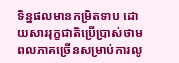ទិន្នផលមានកម្រិតទាប ដោយសាររុក្ខជាតិប្រើប្រាស់ថាមពលភាគច្រើនសម្រាប់ការលូ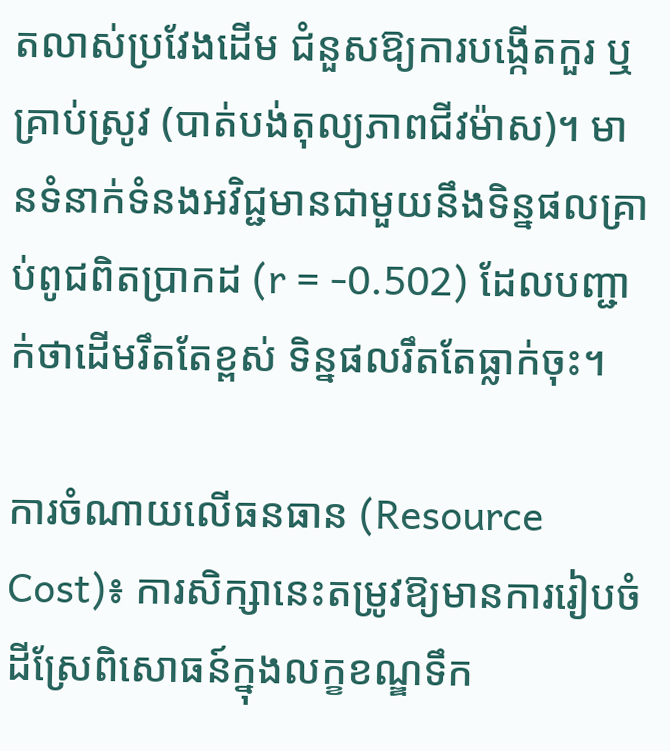តលាស់ប្រវែងដើម ជំនួសឱ្យការបង្កើតកួរ ឬគ្រាប់ស្រូវ (បាត់បង់តុល្យភាពជីវម៉ាស)។ មានទំនាក់ទំនងអវិជ្ជមានជាមួយនឹងទិន្នផលគ្រាប់ពូជពិតប្រាកដ (r = -0.502) ដែលបញ្ជាក់ថាដើមរឹតតែខ្ពស់ ទិន្នផលរឹតតែធ្លាក់ចុះ។

ការចំណាយលើធនធាន (Resource Cost)៖ ការសិក្សានេះតម្រូវឱ្យមានការរៀបចំដីស្រែពិសោធន៍ក្នុងលក្ខខណ្ឌទឹក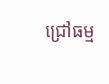ជ្រៅធម្ម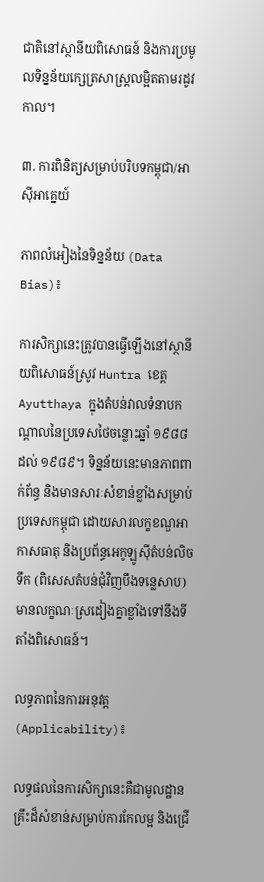ជាតិនៅស្ថានីយពិសោធន៍ និងការប្រមូលទិន្នន័យក្សេត្រសាស្ត្រលម្អិតតាមរដូវកាល។

៣. ការពិនិត្យសម្រាប់បរិបទកម្ពុជា/អាស៊ីអាគ្នេយ៍

ភាពលំអៀងនៃទិន្នន័យ (Data Bias)៖

ការសិក្សានេះត្រូវបានធ្វើឡើងនៅស្ថានីយពិសោធន៍ស្រូវ Huntra ខេត្ត Ayutthaya ក្នុងតំបន់វាលទំនាបកណ្តាលនៃប្រទេសថៃចន្លោះឆ្នាំ ១៩៨៨ ដល់ ១៩៨៩។ ទិន្នន័យនេះមានភាពពាក់ព័ន្ធ និងមានសារៈសំខាន់ខ្លាំងសម្រាប់ប្រទេសកម្ពុជា ដោយសារលក្ខខណ្ឌអាកាសធាតុ និងប្រព័ន្ធអេកូឡូស៊ីតំបន់លិចទឹក (ពិសេសតំបន់ជុំវិញបឹងទន្លេសាប) មានលក្ខណៈស្រដៀងគ្នាខ្លាំងទៅនឹងទីតាំងពិសោធន៍។

លទ្ធភាពនៃការអនុវត្ត (Applicability)៖

លទ្ធផលនៃការសិក្សានេះគឺជាមូលដ្ឋានគ្រឹះដ៏សំខាន់សម្រាប់ការកែលម្អ និងជ្រើ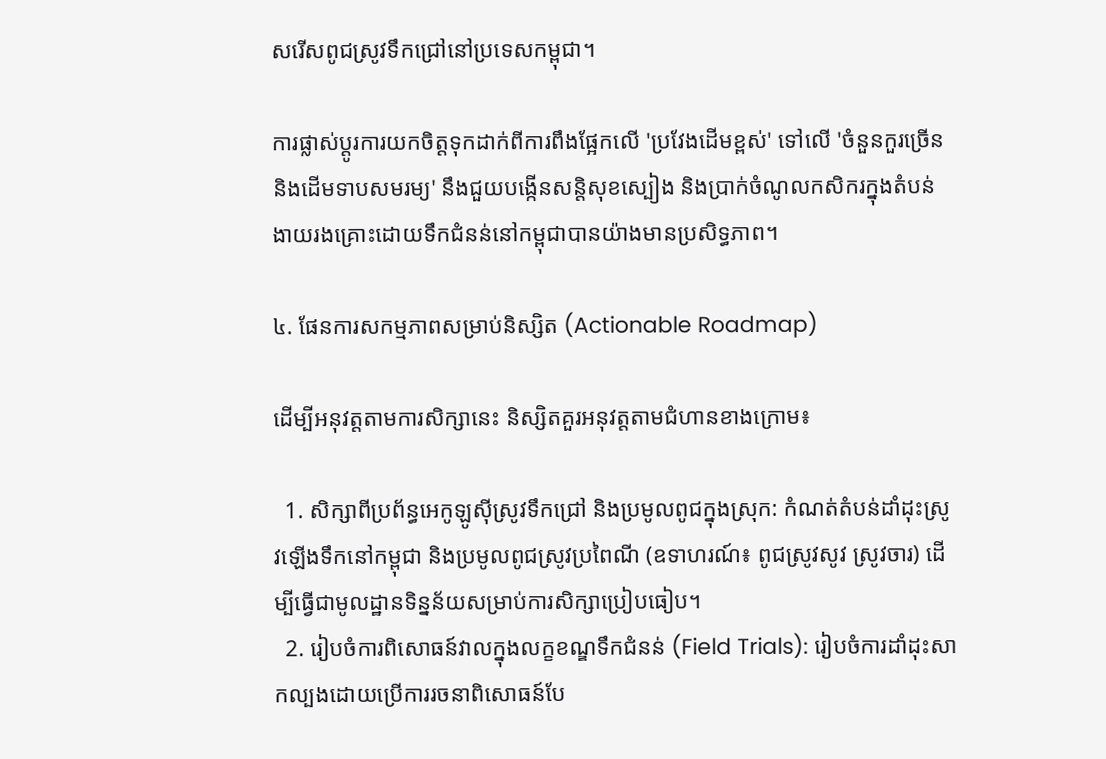សរើសពូជស្រូវទឹកជ្រៅនៅប្រទេសកម្ពុជា។

ការផ្លាស់ប្តូរការយកចិត្តទុកដាក់ពីការពឹងផ្អែកលើ 'ប្រវែងដើមខ្ពស់' ទៅលើ 'ចំនួនកួរច្រើន និងដើមទាបសមរម្យ' នឹងជួយបង្កើនសន្តិសុខស្បៀង និងប្រាក់ចំណូលកសិករក្នុងតំបន់ងាយរងគ្រោះដោយទឹកជំនន់នៅកម្ពុជាបានយ៉ាងមានប្រសិទ្ធភាព។

៤. ផែនការសកម្មភាពសម្រាប់និស្សិត (Actionable Roadmap)

ដើម្បីអនុវត្តតាមការសិក្សានេះ និស្សិតគួរអនុវត្តតាមជំហានខាងក្រោម៖

  1. សិក្សាពីប្រព័ន្ធអេកូឡូស៊ីស្រូវទឹកជ្រៅ និងប្រមូលពូជក្នុងស្រុក: កំណត់តំបន់ដាំដុះស្រូវឡើងទឹកនៅកម្ពុជា និងប្រមូលពូជស្រូវប្រពៃណី (ឧទាហរណ៍៖ ពូជស្រូវសូវ ស្រូវចារ) ដើម្បីធ្វើជាមូលដ្ឋានទិន្នន័យសម្រាប់ការសិក្សាប្រៀបធៀប។
  2. រៀបចំការពិសោធន៍វាលក្នុងលក្ខខណ្ឌទឹកជំនន់ (Field Trials): រៀបចំការដាំដុះសាកល្បងដោយប្រើការរចនាពិសោធន៍បែ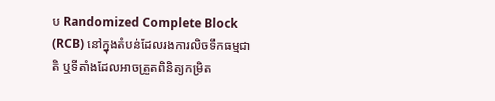ប Randomized Complete Block (RCB) នៅក្នុងតំបន់ដែលរងការលិចទឹកធម្មជាតិ ឬទីតាំងដែលអាចត្រួតពិនិត្យកម្រិត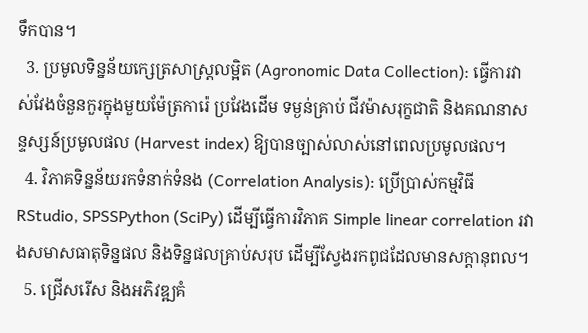ទឹកបាន។
  3. ប្រមូលទិន្នន័យក្សេត្រសាស្ត្រលម្អិត (Agronomic Data Collection): ធ្វើការវាស់វែងចំនួនកួរក្នុងមួយម៉ែត្រការ៉េ ប្រវែងដើម ទម្ងន់គ្រាប់ ជីវម៉ាសរុក្ខជាតិ និងគណនាសន្ទស្សន៍ប្រមូលផល (Harvest index) ឱ្យបានច្បាស់លាស់នៅពេលប្រមូលផល។
  4. វិភាគទិន្នន័យរកទំនាក់ទំនង (Correlation Analysis): ប្រើប្រាស់កម្មវិធី RStudio, SPSSPython (SciPy) ដើម្បីធ្វើការវិភាគ Simple linear correlation រវាងសមាសធាតុទិន្នផល និងទិន្នផលគ្រាប់សរុប ដើម្បីស្វែងរកពូជដែលមានសក្តានុពល។
  5. ជ្រើសរើស និងអភិវឌ្ឍគំ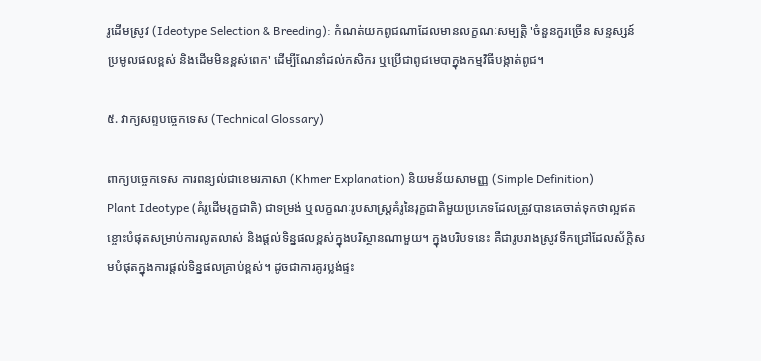រូដើមស្រូវ (Ideotype Selection & Breeding): កំណត់យកពូជណាដែលមានលក្ខណៈសម្បត្តិ 'ចំនួនកួរច្រើន សន្ទស្សន៍ប្រមូលផលខ្ពស់ និងដើមមិនខ្ពស់ពេក' ដើម្បីណែនាំដល់កសិករ ឬប្រើជាពូជមេបាក្នុងកម្មវិធីបង្កាត់ពូជ។

៥. វាក្យសព្ទបច្ចេកទេស (Technical Glossary)

ពាក្យបច្ចេកទេស ការពន្យល់ជាខេមរភាសា (Khmer Explanation) និយមន័យសាមញ្ញ (Simple Definition)
Plant Ideotype (គំរូដើមរុក្ខជាតិ) ជាទម្រង់ ឬលក្ខណៈរូបសាស្ត្រគំរូនៃរុក្ខជាតិមួយប្រភេទដែលត្រូវបានគេចាត់ទុកថាល្អឥតខ្ចោះបំផុតសម្រាប់ការលូតលាស់ និងផ្តល់ទិន្នផលខ្ពស់ក្នុងបរិស្ថានណាមួយ។ ក្នុងបរិបទនេះ គឺជារូបរាងស្រូវទឹកជ្រៅដែលស័ក្តិសមបំផុតក្នុងការផ្តល់ទិន្នផលគ្រាប់ខ្ពស់។ ដូចជាការគូរប្លង់ផ្ទះ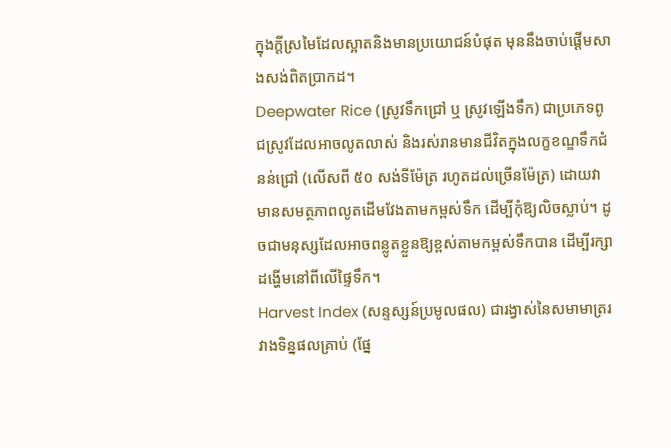ក្នុងក្តីស្រមៃដែលស្អាតនិងមានប្រយោជន៍បំផុត មុននឹងចាប់ផ្តើមសាងសង់ពិតប្រាកដ។
Deepwater Rice (ស្រូវទឹកជ្រៅ ឬ ស្រូវឡើងទឹក) ជាប្រភេទពូជស្រូវដែលអាចលូតលាស់ និងរស់រានមានជីវិតក្នុងលក្ខខណ្ឌទឹកជំនន់ជ្រៅ (លើសពី ៥០ សង់ទីម៉ែត្រ រហូតដល់ច្រើនម៉ែត្រ) ដោយវាមានសមត្ថភាពលូតដើមវែងតាមកម្ពស់ទឹក ដើម្បីកុំឱ្យលិចស្លាប់។ ដូចជាមនុស្សដែលអាចពន្លូតខ្លួនឱ្យខ្ពស់តាមកម្ពស់ទឹកបាន ដើម្បីរក្សាដង្ហើមនៅពីលើផ្ទៃទឹក។
Harvest Index (សន្ទស្សន៍ប្រមូលផល) ជារង្វាស់នៃសមាមាត្ររវាងទិន្នផលគ្រាប់ (ផ្នែ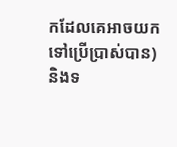កដែលគេអាចយកទៅប្រើប្រាស់បាន) និងទ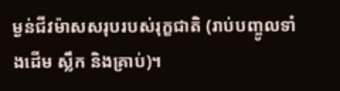ម្ងន់ជីវម៉ាសសរុបរបស់រុក្ខជាតិ (រាប់បញ្ចូលទាំងដើម ស្លឹក និងគ្រាប់)។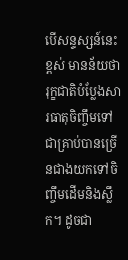បើសន្ទស្សន៍នេះខ្ពស់ មានន័យថារុក្ខជាតិបំប្លែងសារធាតុចិញ្ចឹមទៅជាគ្រាប់បានច្រើនជាងយកទៅចិញ្ចឹមដើមនិងស្លឹក។ ដូចជា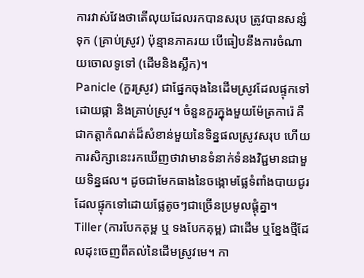ការវាស់វែងថាតើលុយដែលរកបានសរុប ត្រូវបានសន្សំទុក (គ្រាប់ស្រូវ) ប៉ុន្មានភាគរយ បើធៀបនឹងការចំណាយចោលទូទៅ (ដើមនិងស្លឹក)។
Panicle (កួរស្រូវ) ជាផ្នែកចុងនៃដើមស្រូវដែលផ្ទុកទៅដោយផ្កា និងគ្រាប់ស្រូវ។ ចំនួនកួរក្នុងមួយម៉ែត្រការ៉េ គឺជាកត្តាកំណត់ដ៏សំខាន់មួយនៃទិន្នផលស្រូវសរុប ហើយការសិក្សានេះរកឃើញថាវាមានទំនាក់ទំនងវិជ្ជមានជាមួយទិន្នផល។ ដូចជាមែកធាងនៃចង្កោមផ្លែទំពាំងបាយជូរ ដែលផ្ទុកទៅដោយផ្លែតូចៗជាច្រើនប្រមូលផ្តុំគ្នា។
Tiller (ការបែកគុម្ព ឬ ទងបែកគុម្ព) ជាដើម ឬខ្នែងថ្មីដែលដុះចេញពីគល់នៃដើមស្រូវមេ។ កា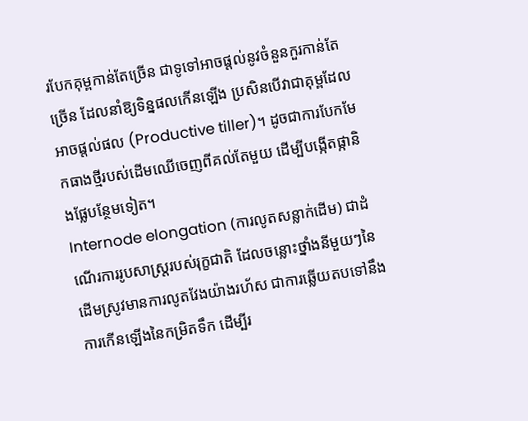របែកគុម្ពកាន់តែច្រើន ជាទូទៅអាចផ្តល់នូវចំនួនកួរកាន់តែច្រើន ដែលនាំឱ្យទិន្នផលកើនឡើង ប្រសិនបើវាជាគុម្ពដែលអាចផ្តល់ផល (Productive tiller)។ ដូចជាការបែកមែកធាងថ្មីរបស់ដើមឈើចេញពីគល់តែមួយ ដើម្បីបង្កើតផ្កានិងផ្លែបន្ថែមទៀត។
Internode elongation (ការលូតសន្លាក់ដើម) ជាដំណើរការរូបសាស្ត្ររបស់រុក្ខជាតិ ដែលចន្លោះថ្នាំងនីមួយៗនៃដើមស្រូវមានការលូតវែងយ៉ាងរហ័ស ជាការឆ្លើយតបទៅនឹងការកើនឡើងនៃកម្រិតទឹក ដើម្បីរ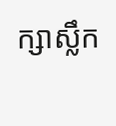ក្សាស្លឹក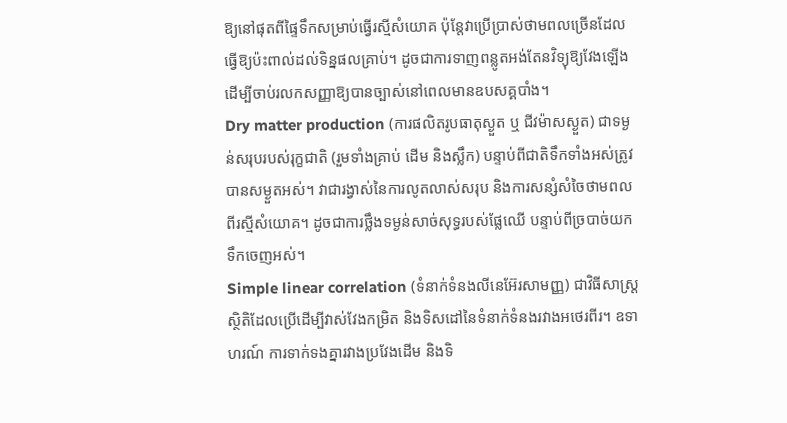ឱ្យនៅផុតពីផ្ទៃទឹកសម្រាប់ធ្វើរស្មីសំយោគ ប៉ុន្តែវាប្រើប្រាស់ថាមពលច្រើនដែលធ្វើឱ្យប៉ះពាល់ដល់ទិន្នផលគ្រាប់។ ដូចជាការទាញពន្លូតអង់តែនវិទ្យុឱ្យវែងឡើង ដើម្បីចាប់រលកសញ្ញាឱ្យបានច្បាស់នៅពេលមានឧបសគ្គបាំង។
Dry matter production (ការផលិតរូបធាតុស្ងួត ឬ ជីវម៉ាសស្ងួត) ជាទម្ងន់សរុបរបស់រុក្ខជាតិ (រួមទាំងគ្រាប់ ដើម និងស្លឹក) បន្ទាប់ពីជាតិទឹកទាំងអស់ត្រូវបានសម្ងួតអស់។ វាជារង្វាស់នៃការលូតលាស់សរុប និងការសន្សំសំចៃថាមពលពីរស្មីសំយោគ។ ដូចជាការថ្លឹងទម្ងន់សាច់សុទ្ធរបស់ផ្លែឈើ បន្ទាប់ពីច្របាច់យកទឹកចេញអស់។
Simple linear correlation (ទំនាក់ទំនងលីនេអ៊ែរសាមញ្ញ) ជាវិធីសាស្ត្រស្ថិតិដែលប្រើដើម្បីវាស់វែងកម្រិត និងទិសដៅនៃទំនាក់ទំនងរវាងអថេរពីរ។ ឧទាហរណ៍ ការទាក់ទងគ្នារវាងប្រវែងដើម និងទិ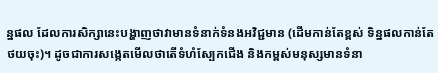ន្នផល ដែលការសិក្សានេះបង្ហាញថាវាមានទំនាក់ទំនងអវិជ្ជមាន (ដើមកាន់តែខ្ពស់ ទិន្នផលកាន់តែថយចុះ)។ ដូចជាការសង្កេតមើលថាតើទំហំស្បែកជើង និងកម្ពស់មនុស្សមានទំនា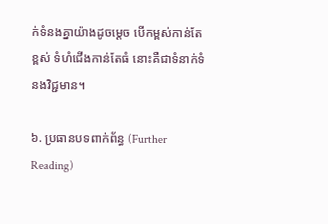ក់ទំនងគ្នាយ៉ាងដូចម្តេច បើកម្ពស់កាន់តែខ្ពស់ ទំហំជើងកាន់តែធំ នោះគឺជាទំនាក់ទំនងវិជ្ជមាន។

៦. ប្រធានបទពាក់ព័ន្ធ (Further Reading)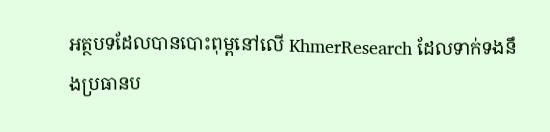អត្ថបទដែលបានបោះពុម្ពនៅលើ KhmerResearch ដែលទាក់ទងនឹងប្រធានប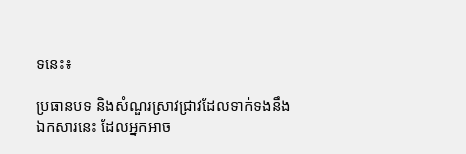ទនេះ៖

ប្រធានបទ និងសំណួរស្រាវជ្រាវដែលទាក់ទងនឹងឯកសារនេះ ដែលអ្នកអាច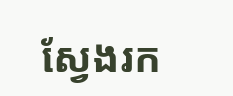ស្វែងរក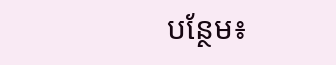បន្ថែម៖